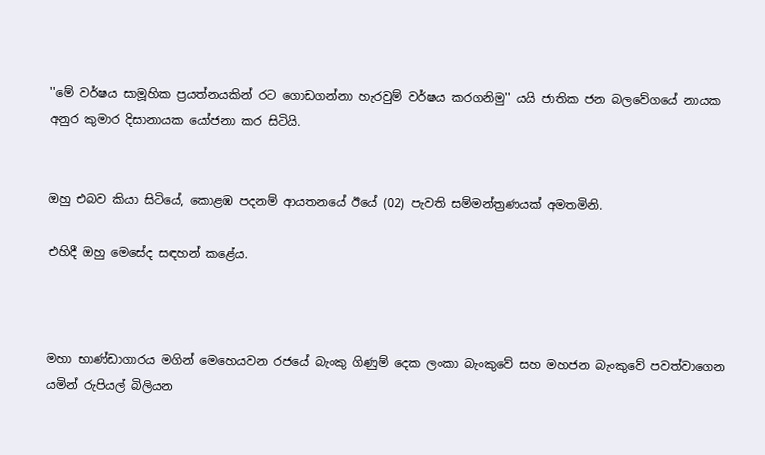''මේ වර්ෂය සාමූහික ප්‍රයත්නයකින් රට ගොඩගන්නා හැරවුම් වර්ෂය කරගනිමු'' යයි ජාතික ජන බලවේගයේ නායක අනුර කුමාර දිසානායක යෝජනා කර සිටියි.


ඔහු එබව කියා සිටියේ, කොළඹ පදනම් ආයතනයේ ඊයේ (02) පැවති සම්මන්ත්‍රණයක් අමතමිනි.

එහිදී ඔහු මෙසේද සඳහන් කළේය.



මහා භාණ්ඩාගාරය මගින් මෙහෙයවන රජයේ බැංකු ගිණුම් දෙක ලංකා බැංකුවේ සහ මහජන බැංකුවේ පවත්වාගෙන යමින් රුපියල් බිලියන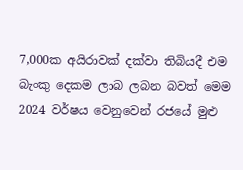7,000ක අයිරාවක් දක්වා තිබියදී එම බැංකු දෙකම ලාබ ලබන බවත් මෙම 2024 වර්ෂය වෙනුවෙන් රජයේ මුළු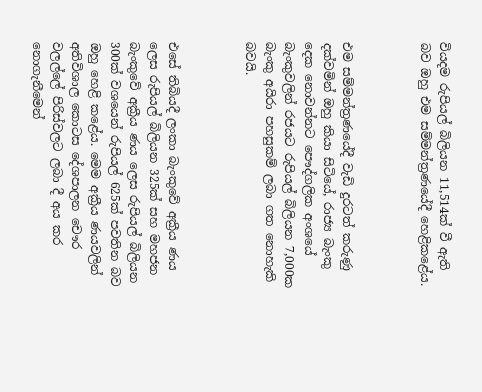වියදම රුපියල් බිලියන 11,514ක් වී ඇති බව ඔහු එම සම්මන්ත්‍රණයේදී හෙළිකළේය.



එම සම්මන්ත්‍රණයේදී වැඩි දුරටත් කරුණු දක්වමින් ඔහු කියා සිටියේ, රාජ්‍ය බැංකු දෙක නොවන්නට පෞද්ගලික අංශයේ බැංකුවලින් රජයට රුපියල් බිලියන 7,000ක බැංකු අයිරා පහසුකම් ලබා ගත නොහැකි බවයි.



එසේ තිබියදී ලංකා බැංකුවේ අක්‍රීය ණය ලෙස රුපියල් බිලියන 325ක් සහ මහජන බැංකුවේ අක්‍රීය ණය ලෙස රුපියල් බිලියන 300ක් වශයෙන් රුපියල් 625ක් පවතින බව ඔහු හෙළි කළේය. මෙම අක්‍රීය ණයවලින් අතිවිශාල කොටස දේශපාලන චෞර වලල්ලේ පිරිස්වලට ලබා දී අය කර නොගැනීමෙන්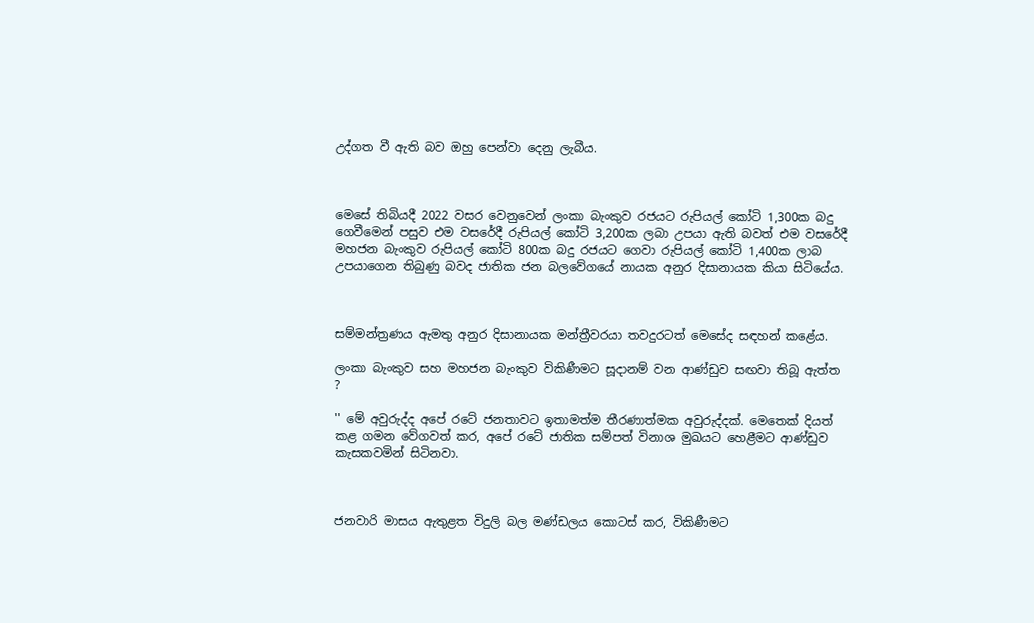උද්ගත වී ඇති බව ඔහු පෙන්වා දෙනු ලැබීය.



මෙසේ තිබියදී 2022 වසර වෙනුවෙන් ලංකා බැංකුව රජයට රුපියල් කෝටි 1,300ක බදු ගෙවීමෙන් පසුව එම වසරේදී රුපියල් කෝටි 3,200ක ලබා උපයා ඇති බවත් එම වසරේදී මහජන බැංකුව රුපියල් කෝටි 800ක බදු රජයට ගෙවා රුපියල් කෝටි 1,400ක ලාබ උපයාගෙන තිබුණු බවද ජාතික ජන බලවේගයේ නායක අනුර දිසානායක කියා සිටියේය.



සම්මන්ත්‍රණය ඇමතු අනුර දිසානායක මන්ත්‍රීවරයා තවදුරටත් මෙසේද සඳහන් කළේය.

ලංකා බැංකුව සහ මහජන බැංකුව විකිණීමට සූදානම් වන ආණ්ඩුව සඟවා තිබූ ඇත්ත ?

'' මේ අවුරුද්ද අපේ රටේ ජනතාවට ඉතාමත්ම තීරණාත්මක අවුරුද්දක්. මෙතෙක් දියත් කළ ගමන වේගවත් කර, අපේ රටේ ජාතික සම්පත් විනාශ මුඛයට හෙළීමට ආණ්ඩුව කැසකවමින් සිටිනවා.



ජනවාරි මාසය ඇතුළත විදුලි බල මණ්ඩලය කොටස් කර, විකිණීමට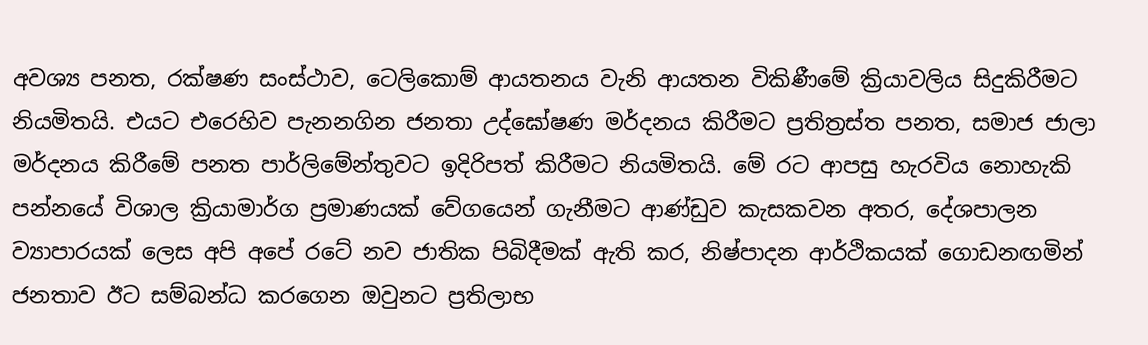අවශ්‍ය පනත, රක්ෂණ සංස්ථාව, ටෙලිකොම් ආයතනය වැනි ආයතන විකිණීමේ ක්‍රියාවලිය සිදුකිරීමට නියමිතයි. එයට එරෙහිව පැනනගින ජනතා උද්ඝෝෂණ මර්දනය කිරීමට ප්‍රතිත්‍රස්ත පනත, සමාජ ජාලා මර්දනය කිරීමේ පනත පාර්ලිමේන්තුවට ඉදිරිපත් කිරීමට නියමිතයි. මේ රට ආපසු හැරවිය නොහැකි පන්නයේ විශාල ක්‍රියාමාර්ග ප්‍රමාණයක් වේගයෙන් ගැනීමට ආණ්ඩුව කැසකවන අතර, දේශපාලන ව්‍යාපාරයක් ලෙස අපි අපේ රටේ නව ජාතික පිබිදීමක් ඇති කර, නිෂ්පාදන ආර්ථිකයක් ගොඩනඟමින් ජනතාව ඊට සම්බන්ධ කරගෙන ඔවුනට ප්‍රතිලාභ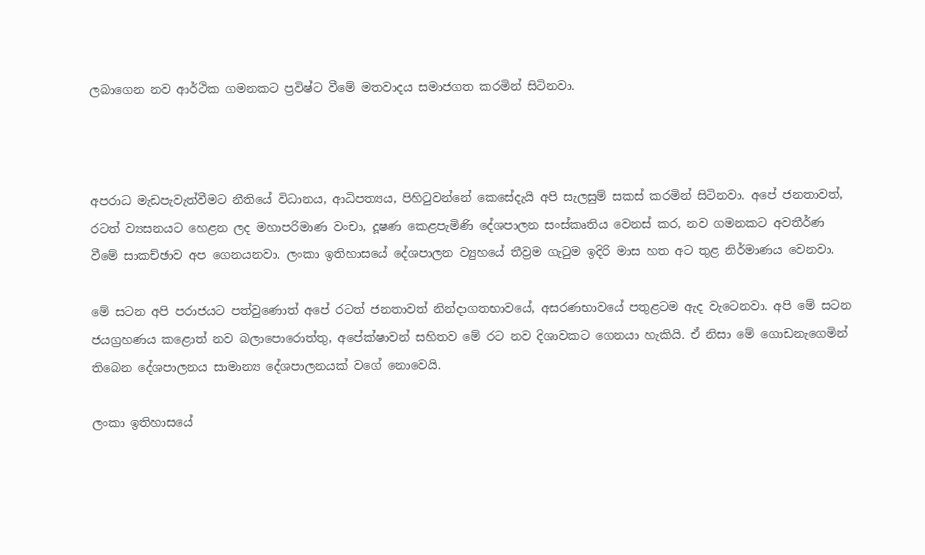ලබාගෙන නව ආර්ථික ගමනකට ප්‍රවිෂ්ට වීමේ මතවාදය සමාජගත කරමින් සිටිනවා.



අපරාධ මැඩපැවැත්වීමට නීතියේ විධානය, ආධිපත්‍යය, පිහිටුවන්නේ කෙසේදැයි අපි සැලසුම් සකස් කරමින් සිටිනවා. අපේ ජනතාවත්, රටත් ව්‍යසනයට හෙළන ලද මහාපරිමාණ වංචා, දූෂණ කෙළපැමිණි දේශපාලන සංස්කෘතිය වෙනස් කර, නව ගමනකට අවතීර්ණ වීමේ සාකච්ඡාව අප ගෙනයනවා. ලංකා ඉතිහාසයේ දේශපාලන ව්‍යුහයේ තීව්‍රම ගැටුම ඉදිරි මාස හත අට තුළ නිර්මාණය වෙනවා.

මේ සටන අපි පරාජයට පත්වුණොත් අපේ රටත් ජනතාවත් නින්දාගතභාවයේ, අසරණභාවයේ පතුළටම ඇද වැටෙනවා. අපි මේ සටන ජයග්‍රහණය කළොත් නව බලාපොරොත්තු, අපේක්ෂාවන් සහිතව මේ රට නව දිශාවකට ගෙනයා හැකියි. ඒ නිසා මේ ගොඩනැගෙමින් තිබෙන දේශපාලනය සාමාන්‍ය දේශපාලනයක් වගේ නොවෙයි.

ලංකා ඉතිහාසයේ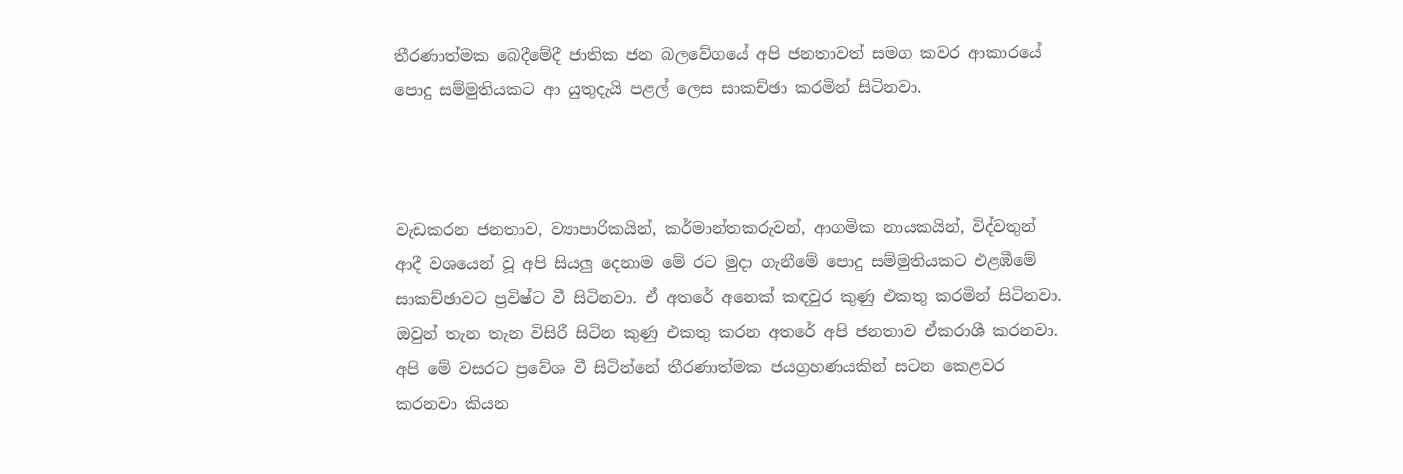තීරණාත්මක බෙදීමේදී ජාතික ජන බලවේගයේ අපි ජනතාවත් සමග කවර ආකාරයේ පොදු සම්මුතියකට ආ යුතුදැයි පළල් ලෙස සාකච්ඡා කරමින් සිටිනවා.



වැඩකරන ජනතාව, ව්‍යාපාරිකයින්, කර්මාන්තකරුවන්, ආගමික නායකයින්, විද්වතුන් ආදී වශයෙන් වූ අපි සියලු දෙනාම මේ රට මුදා ගැනීමේ පොදු සම්මුතියකට එළඹීමේ සාකච්ඡාවට ප්‍රවිෂ්ට වී සිටිනවා. ඒ අතරේ අනෙක් කඳවුර කුණු එකතු කරමින් සිටිනවා. ඔවුන් තැන තැන විසිරී සිටින කුණු එකතු කරන අතරේ අපි ජනතාව ඒකරාශී කරනවා. අපි මේ වසරට ප්‍රවේශ වී සිටින්නේ තීරණාත්මක ජයග්‍රහණයකින් සටන කෙළවර කරනවා කියන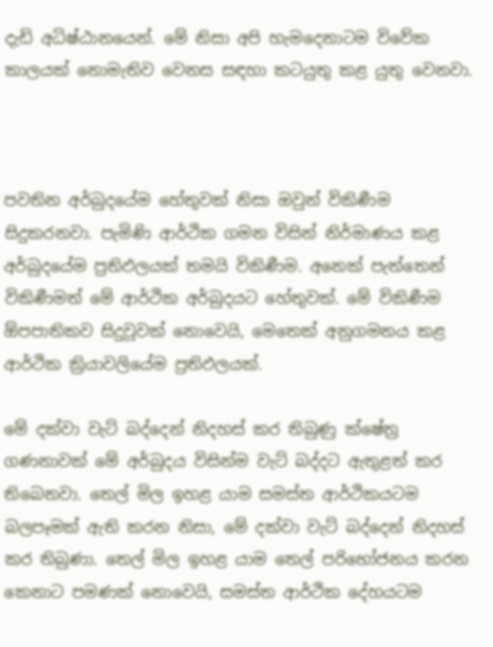දැඩි අධිෂ්ඨානයෙන්. මේ නිසා අපි හැමදෙනාටම විවේක කාලයක් නොමැතිව වෙනස සඳහා කටයුතු කළ යුතු වෙනවා.



පවතින අර්බුදයේම හේතුවක් නිසා ඔවුන් විකිණීම සිදුකරනවා. පැමිණි ආර්ථික ගමන විසින් නිර්මාණය කළ අර්බුදයේම ප්‍රතිඵලයක් තමයි විකිණීම. අනෙක් පැත්තෙන් විකිණීමත් මේ ආර්ථික අර්බුදයට හේතුවක්. මේ විකිණීම ඕපපාතිකව සිදුවූවක් නොවෙයි, මෙතෙක් අනුගමනය කළ ආර්ථික ක්‍රියාවලියේම ප්‍රතිඵලයක්.

මේ දක්වා වැට් බද්දෙන් නිදහස් කර තිබුණු ක්ෂේත්‍ර ගණනාවක් මේ අර්බුදය විසින්ම වැට් බද්දට ඇතුළත් කර තිබෙනවා. තෙල් මිල ඉහළ යාම සමස්ත ආර්ථිකයටම බලපෑමක් ඇති කරන නිසා, මේ දක්වා වැට් බද්දෙන් නිදහස් කර තිබුණා. තෙල් මිල ඉහළ යාම තෙල් පරිභෝජනය කරන කෙනාට පමණක් නොවෙයි, සමස්ත ආර්ථික දේහයටම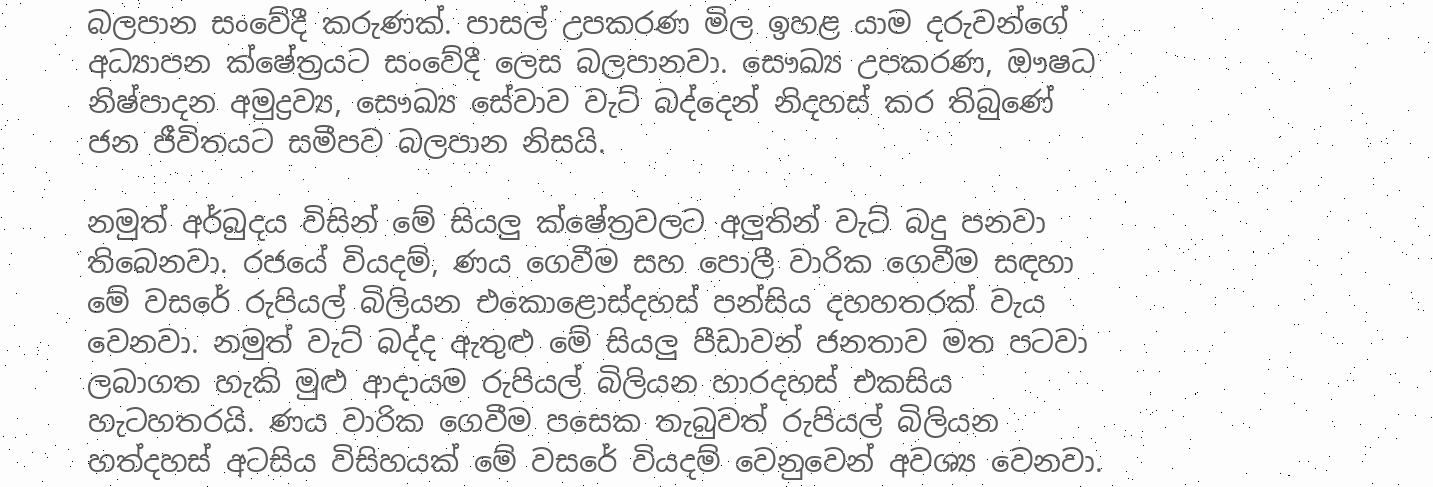බලපාන සංවේදී කරුණක්. පාසල් උපකරණ මිල ඉහළ යාම දරුවන්ගේ අධ්‍යාපන ක්ෂේත්‍රයට සංවේදී ලෙස බලපානවා. සෞඛ්‍ය උපකරණ, ඖෂධ නිෂ්පාදන අමුද්‍රව්‍ය, සෞඛ්‍ය සේවාව වැට් බද්දෙන් නිදහස් කර තිබුණේ ජන ජීවිතයට සමීපව බලපාන නිසයි.

නමුත් අර්බුදය විසින් මේ සියලු ක්ෂේත්‍රවලට අලුතින් වැට් බදු පනවා තිබෙනවා. රජයේ වියදම්, ණය ගෙවීම සහ පොලී වාරික ගෙවීම සඳහා මේ වසරේ රුපියල් බිලියන එකොළොස්දහස් පන්සිය දහහතරක් වැය වෙනවා. නමුත් වැට් බද්ද ඇතුළු මේ සියලු පීඩාවන් ජනතාව මත පටවා ලබාගත හැකි මුළු ආදායම රුපියල් බිලියන හාරදහස් එකසිය හැටහතරයි. ණය වාරික ගෙවීම පසෙක තැබුවත් රුපියල් බිලියන හත්දහස් අටසිය විසිහයක් මේ වසරේ වියදම් වෙනුවෙන් අවශ්‍ය වෙනවා.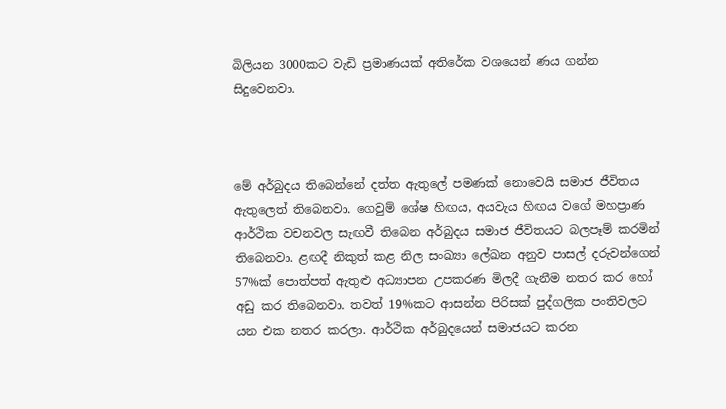බිලියන 3000කට වැඩි ප්‍රමාණයක් අතිරේක වශයෙන් ණය ගන්න සිදුවෙනවා.



මේ අර්බුදය තිබෙන්නේ දත්ත ඇතුලේ පමණක් නොවෙයි සමාජ ජීවිතය ඇතුලෙත් තිබෙනවා. ගෙවුම් ශේෂ හිඟය, අයවැය හිඟය වගේ මහප්‍රාණ ආර්ථික වචනවල සැඟවී තිබෙන අර්බුදය සමාජ ජීවිතයට බලපෑම් කරමින් තිබෙනවා. ළඟදී නිකුත් කළ නිල සංඛ්‍යා ලේඛන අනුව පාසල් දරුවන්ගෙන් 57%ක් පොත්පත් ඇතුළු අධ්‍යාපන උපකරණ මිලදී ගැනීම නතර කර හෝ අඩු කර තිබෙනවා. තවත් 19%කට ආසන්න පිරිසක් පුද්ගලික පංතිවලට යන එක නතර කරලා. ආර්ථික අර්බුදයෙන් සමාජයට කරන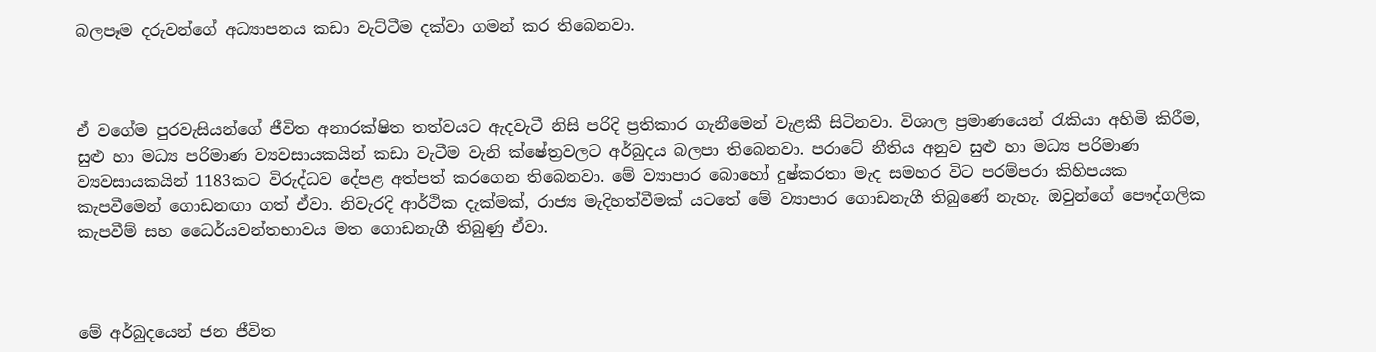බලපෑම දරුවන්ගේ අධ්‍යාපනය කඩා වැට්ටීම දක්වා ගමන් කර තිබෙනවා.



ඒ වගේම පුරවැසියන්ගේ ජීවිත අනාරක්ෂිත තත්වයට ඇදවැටී නිසි පරිදි ප්‍රතිකාර ගැනීමෙන් වැළකී සිටිනවා. විශාල ප්‍රමාණයෙන් රැකියා අහිමි කිරීම, සුළු හා මධ්‍ය පරිමාණ ව්‍යවසායකයින් කඩා වැටීම වැනි ක්ෂේත්‍රවලට අර්බුදය බලපා තිබෙනවා. පරාටේ නීතිය අනුව සුළු හා මධ්‍ය පරිමාණ ව්‍යවසායකයින් 1183කට විරුද්ධව දේපළ අත්පත් කරගෙන තිබෙනවා. මේ ව්‍යාපාර බොහෝ දුෂ්කරතා මැද සමහර විට පරම්පරා කිහිපයක කැපවීමෙන් ගොඩනඟා ගත් ඒවා. නිවැරදි ආර්ථික දැක්මක්, රාජ්‍ය මැදිහත්වීමක් යටතේ මේ ව්‍යාපාර ගොඩනැගී තිබුණේ නැහැ. ඔවුන්ගේ පෞද්ගලික කැපවීම් සහ ධෛර්යවන්තභාවය මත ගොඩනැගී තිබුණු ඒවා.



මේ අර්බුදයෙන් ජන ජීවිත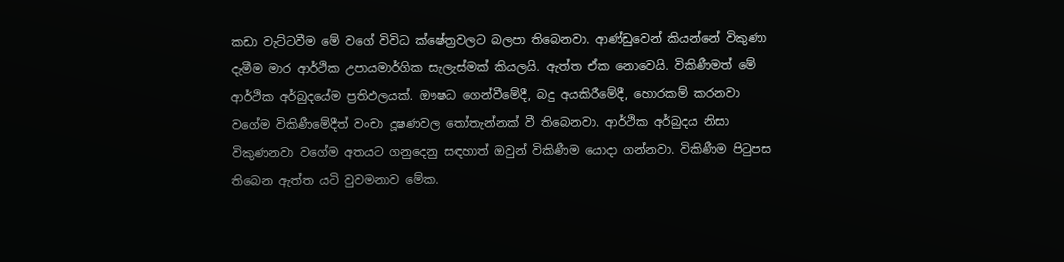කඩා වැට්ටවීම මේ වගේ විවිධ ක්ෂේත්‍රවලට බලපා තිබෙනවා. ආණ්ඩුවෙන් කියන්නේ විකුණා දැමීම මාර ආර්ථික උපායමාර්ගික සැලැස්මක් කියලයි. ඇත්ත ඒක නොවෙයි. විකිණීමත් මේ ආර්ථික අර්බුදයේම ප්‍රතිඵලයක්. ඖෂධ ගෙන්වීමේදී, බදු අයකිරීමේදී, හොරකම් කරනවා වගේම විකිණීමේදීත් වංචා දූෂණවල තෝතැන්නක් වී තිබෙනවා. ආර්ථික අර්බුදය නිසා විකුණනවා වගේම අතයට ගනුදෙනු සඳහාත් ඔවුන් විකිණීම යොදා ගන්නවා. විකිණීම පිටුපස තිබෙන ඇත්ත යටි වුවමනාව මේක.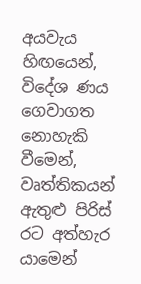අයවැය හිඟයෙන්, විදේශ ණය ගෙවාගත නොහැකි වීමෙන්, වෘත්තිකයන් ඇතුළු පිරිස් රට අත්හැර යාමෙන්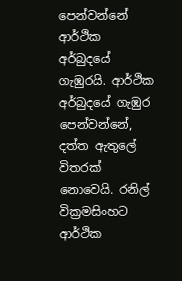පෙන්වන්නේ ආර්ථික අර්බුදයේ ගැඹුරයි. ආර්ථික අර්බුදයේ ගැඹුර පෙන්වන්නේ, දත්ත ඇතුලේ විතරක් නොවෙයි. රනිල් වික්‍රමසිංහට ආර්ථික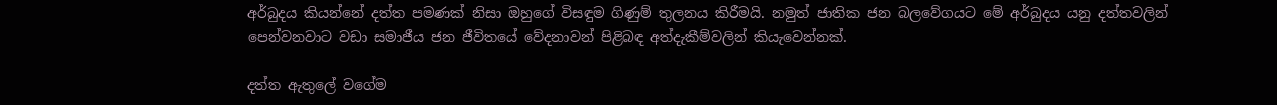අර්බුදය කියන්නේ දත්ත පමණක් නිසා ඔහුගේ විසඳුම ගිණුම් තුලනය කිරීමයි. නමුත් ජාතික ජන බලවේගයට මේ අර්බුදය යනු දත්තවලින් පෙන්වනවාට වඩා සමාජීය ජන ජීවිතයේ වේදනාවන් පිළිබඳ අත්දැකීම්වලින් කියැවෙන්නක්.

දත්ත ඇතුලේ වගේම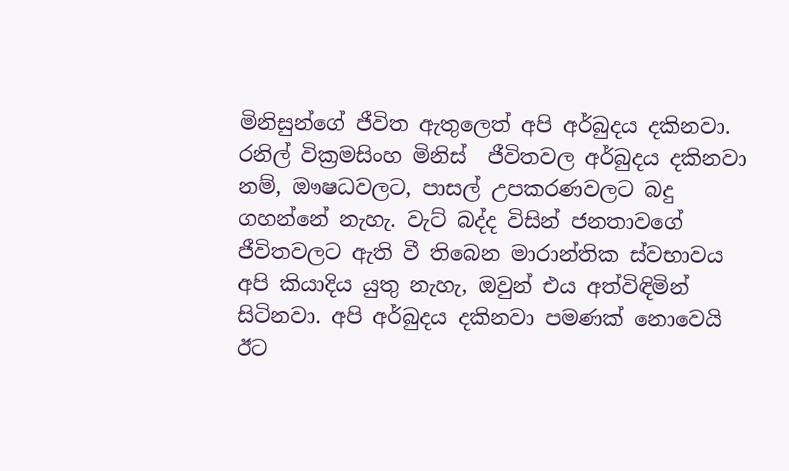මිනිසුන්ගේ ජීවිත ඇතුලෙත් අපි අර්බුදය දකිනවා. රනිල් වික්‍රමසිංහ මිනිස්  ජීවිතවල අර්බුදය දකිනවා නම්, ඖෂධවලට, පාසල් උපකරණවලට බදු ගහන්නේ නැහැ. වැට් බද්ද විසින් ජනතාවගේ ජීවිතවලට ඇති වී තිබෙන මාරාන්තික ස්වභාවය අපි කියාදිය යුතු නැහැ, ඔවුන් එය අත්විඳිමින් සිටිනවා. අපි අර්බුදය දකිනවා පමණක් නොවෙයි ඊට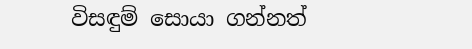විසඳුම් සොයා ගන්නත්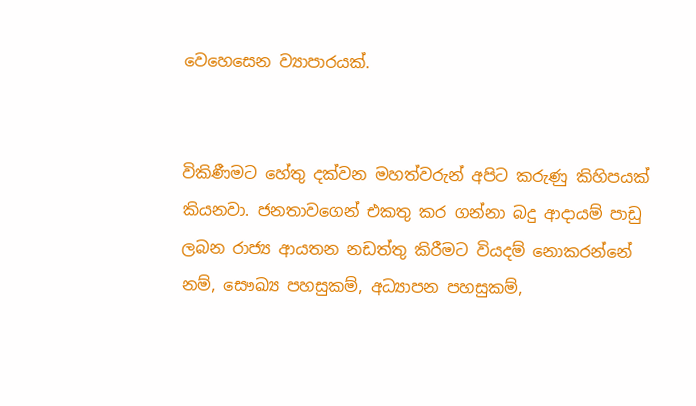වෙහෙසෙන ව්‍යාපාරයක්.


විකිණීමට හේතු දක්වන මහත්වරුන් අපිට කරුණු කිහිපයක් කියනවා. ජනතාවගෙන් එකතු කර ගන්නා බදු ආදායම් පාඩු ලබන රාජ්‍ය ආයතන නඩත්තු කිරීමට වියදම් නොකරන්නේ නම්, සෞඛ්‍ය පහසුකම්, අධ්‍යාපන පහසුකම්,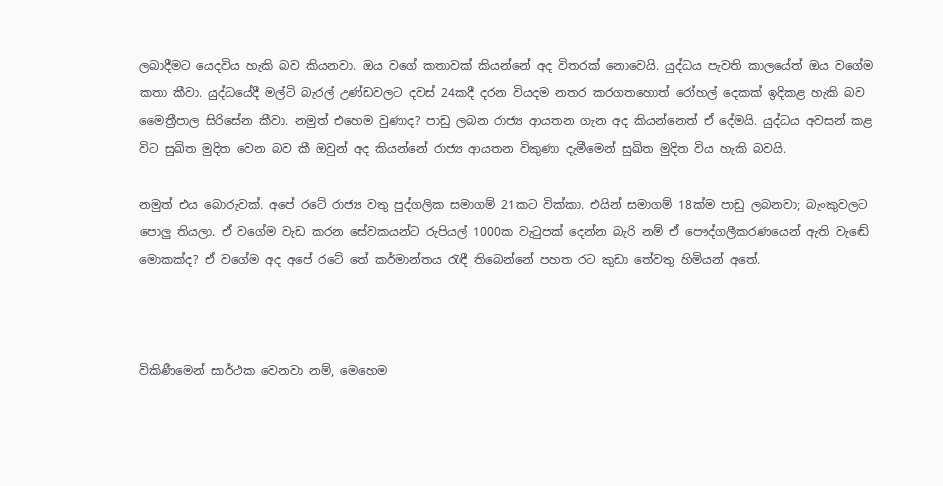ලබාදීමට යෙදවිය හැකි බව කියනවා. ඔය වගේ කතාවක් කියන්නේ අද විතරක් නොවෙයි. යුද්ධය පැවති කාලයේත් ඔය වගේම කතා කීවා. යුද්ධයේදී මල්ටි බැරල් උණ්ඩවලට දවස් 24කදී දරන වියදම නතර කරගතහොත් රෝහල් දෙකක් ඉදිකළ හැකි බව මෛත්‍රීපාල සිරිසේන කීවා. නමුත් එහෙම වුණාද? පාඩු ලබන රාජ්‍ය ආයතන ගැන අද කියන්නෙත් ඒ දේමයි. යුද්ධය අවසන් කළ විට සුඛිත මුදිත වෙන බව කී ඔවුන් අද කියන්නේ රාජ්‍ය ආයතන විකුණා දැමීමෙන් සුඛිත මුදිත විය හැකි බවයි.

නමුත් එය බොරුවක්. අපේ රටේ රාජ්‍ය වතු පුද්ගලික සමාගම් 21කට වික්කා. එයින් සමාගම් 18ක්ම පාඩු ලබනවා; බැංකුවලට පොලු තියලා. ඒ වගේම වැඩ කරන සේවකයන්ට රුපියල් 1000ක වැටුපක් දෙන්න බැරි නම් ඒ පෞද්ගලීකරණයෙන් ඇති වැඬේ මොකක්ද? ඒ වගේම අද අපේ රටේ තේ කර්මාන්තය රැඳී තිබෙන්නේ පහත රට කුඩා තේවතු හිමියන් අතේ.



විකිණීමෙන් සාර්ථක වෙනවා නම්, මෙහෙම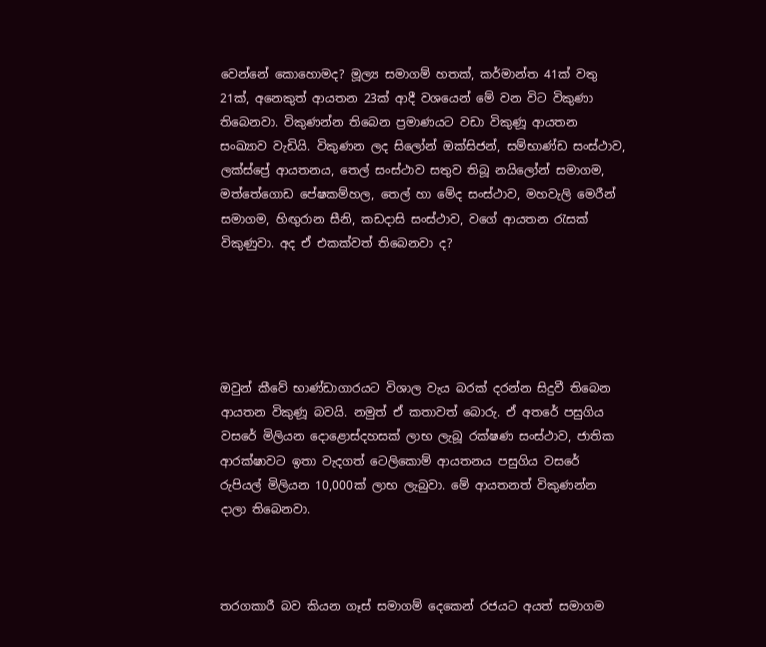වෙන්නේ කොහොමද? මූල්‍ය සමාගම් හතක්, කර්මාන්ත 41ක් වතු 21ක්, අනෙකුත් ආයතන 23ක් ආදී වශයෙන් මේ වන විට විකුණා තිබෙනවා. විකුණන්න තිබෙන ප්‍රමාණයට වඩා විකුණූ ආයතන සංඛ්‍යාව වැඩියි. විකුණන ලද සිලෝන් ඔක්සිජන්, සම්භාණ්ඩ සංස්ථාව, ලක්ස්ප්‍රේ ආයතනය, තෙල් සංස්ථාව සතුව තිබූ නයිලෝන් සමාගම, මත්තේගොඩ පේෂකම්හල, තෙල් හා මේද සංස්ථාව, මහවැලි මෙරීන් සමාගම, හිඟුරාන සීනි, කඩදාසි සංස්ථාව, වගේ ආයතන රැසක් විකුණුවා. අද ඒ එකක්වත් තිබෙනවා ද?





ඔවුන් කීවේ භාණ්ඩාගාරයට විශාල වැය බරක් දරන්න සිදුවී තිබෙන ආයතන විකුණූ බවයි. නමුත් ඒ කතාවත් බොරු. ඒ අතරේ පසුගිය වසරේ මිලියන දොළොස්දහසක් ලාභ ලැබූ රක්ෂණ සංස්ථාව, ජාතික ආරක්ෂාවට ඉතා වැදගත් ටෙලිකොම් ආයතනය පසුගිය වසරේ රුපියල් මිලියන 10,000ක් ලාභ ලැබුවා. මේ ආයතනත් විකුණන්න දාලා තිබෙනවා.



තරගකාරී බව කියන ගෑස් සමාගම් දෙකෙන් රජයට අයත් සමාගම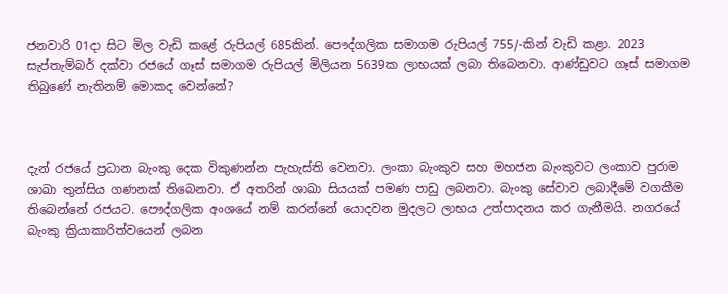ජනවාරි 01දා සිට මිල වැඩි කළේ රුපියල් 685කින්. පෞද්ගලික සමාගම රුපියල් 755/-කින් වැඩි කළා. 2023 සැප්තැම්බර් දක්වා රජයේ ගෑස් සමාගම රුපියල් මිලියන 5639ක ලාභයක් ලබා තිබෙනවා. ආණ්ඩුවට ගෑස් සමාගම තිබුණේ නැතිනම් මොකද වෙන්නේ?



දැන් රජයේ ප්‍රධාන බැංකු දෙක විකුණන්න පැහැස්ති වෙනවා. ලංකා බැංකුව සහ මහජන බැංකුවට ලංකාව පුරාම ශාඛා තුන්සිය ගණනක් තිබෙනවා. ඒ අතරින් ශාඛා සියයක් පමණ පාඩු ලබනවා. බැංකු සේවාව ලබාදීමේ වගකීම තිබෙන්නේ රජයට. පෞද්ගලික අංශයේ නම් කරන්නේ යොදවන මුදලට ලාභය උත්පාදනය කර ගැනීමයි. නගරයේ බැංකු ක්‍රියාකාරිත්වයෙන් ලබන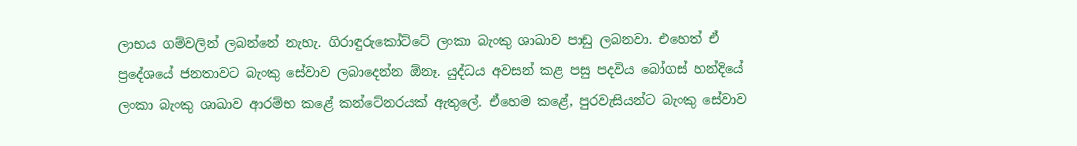ලාභය ගම්වලින් ලබන්නේ නැහැ. ගිරාඳුරුකෝට්ටේ ලංකා බැංකු ශාඛාව පාඩු ලබනවා. එහෙත් ඒ ප්‍රදේශයේ ජනතාවට බැංකු සේවාව ලබාදෙන්න ඕනෑ. යුද්ධය අවසන් කළ පසු පදවිය බෝගස් හන්දියේ ලංකා බැංකු ශාඛාව ආරම්භ කළේ කන්ටේනරයක් ඇතුලේ. ඒහෙම කළේ, පුරවැසියන්ට බැංකු සේවාව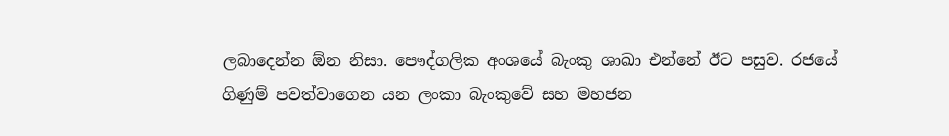ලබාදෙන්න ඕන නිසා. පෞද්ගලික අංශයේ බැංකු ශාඛා එන්නේ ඊට පසුව. රජයේ ගිණුම් පවත්වාගෙන යන ලංකා බැංකුවේ සහ මහජන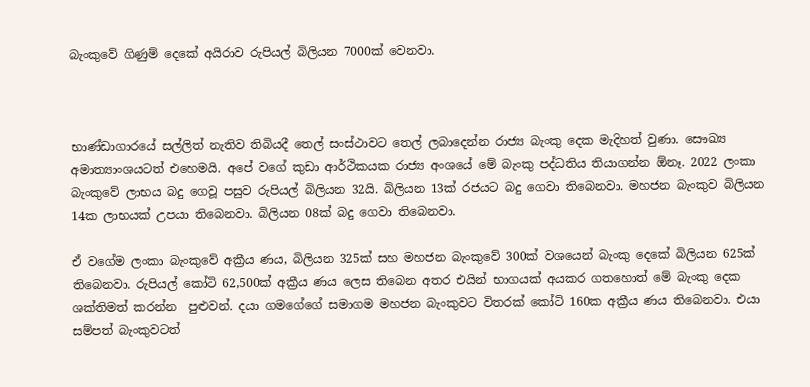බැංකුවේ ගිණුම් දෙකේ අයිරාව රුපියල් බිලියන 7000ක් වෙනවා.



භාණ්ඩාගාරයේ සල්ලිත් නැතිව තිබියදී තෙල් සංස්ථාවට තෙල් ලබාදෙන්න රාජ්‍ය බැංකු දෙක මැදිහත් වුණා. සෞඛ්‍ය අමාත්‍යාංශයටත් එහෙමයි. අපේ වගේ කුඩා ආර්ථිකයක රාජ්‍ය අංශයේ මේ බැංකු පද්ධතිය තියාගන්න ඕනෑ. 2022 ලංකා බැංකුවේ ලාභය බදු ගෙවූ පසුව රුපියල් බිලියන 32යි. බිලියන 13ක් රජයට බදු ගෙවා තිබෙනවා. මහජන බැංකුව බිලියන 14ක ලාභයක් උපයා තිබෙනවා. බිලියන 08ක් බදු ගෙවා තිබෙනවා.

ඒ වගේම ලංකා බැංකුවේ අක්‍රීය ණය, බිලියන 325ක් සහ මහජන බැංකුවේ 300ක් වශයෙන් බැංකු දෙකේ බිලියන 625ක් තිබෙනවා. රුපියල් කෝටි 62,500ක් අක්‍රීය ණය ලෙස තිබෙන අතර එයින් භාගයක් අයකර ගතහොත් මේ බැංකු දෙක ශක්තිමත් කරන්න  පුළුවන්. දයා ගමගේගේ සමාගම මහජන බැංකුවට විතරක් කෝටි 160ක අක්‍රීය ණය තිබෙනවා. එයා සම්පත් බැංකුවටත්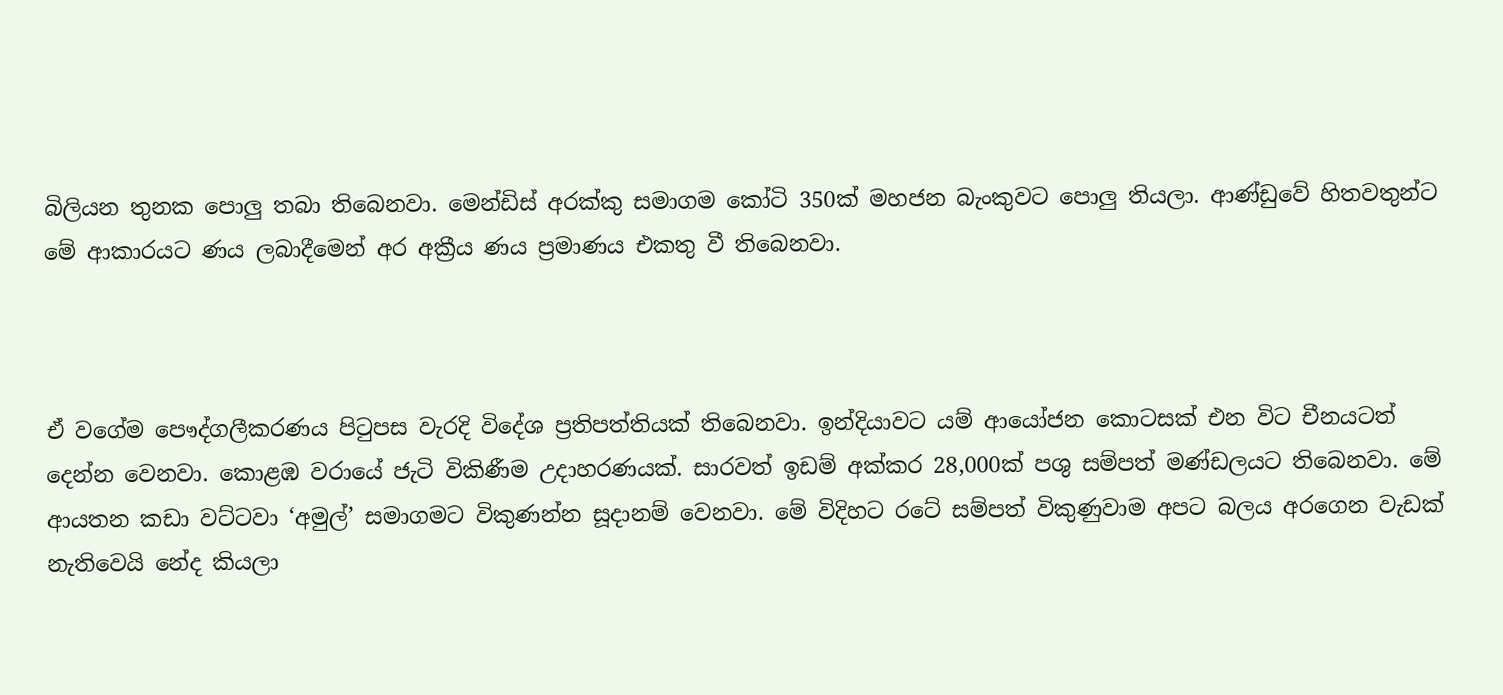බිලියන තුනක පොලු තබා තිබෙනවා. මෙන්ඩිස් අරක්කු සමාගම කෝටි 350ක් මහජන බැංකුවට පොලු තියලා. ආණ්ඩුවේ හිතවතුන්ට මේ ආකාරයට ණය ලබාදීමෙන් අර අක්‍රීය ණය ප්‍රමාණය එකතු වී තිබෙනවා.



ඒ වගේම පෞද්ගලීකරණය පිටුපස වැරදි විදේශ ප්‍රතිපත්තියක් තිබෙනවා. ඉන්දියාවට යම් ආයෝජන කොටසක් එන විට චීනයටත් දෙන්න වෙනවා. කොළඹ වරායේ ජැටි විකිණීම උදාහරණයක්. සාරවත් ඉඩම් අක්කර 28,000ක් පශු සම්පත් මණ්ඩලයට තිබෙනවා. මේ ආයතන කඩා වට්ටවා ‘අමුල්’ සමාගමට විකුණන්න සූදානම් වෙනවා. මේ විදිහට රටේ සම්පත් විකුණුවාම අපට බලය අරගෙන වැඩක් නැතිවෙයි නේද කියලා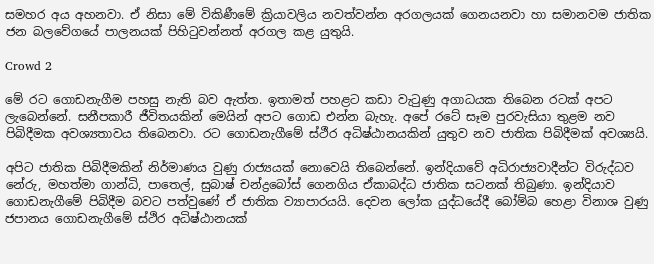සමහර අය අහනවා. ඒ නිසා මේ විකිණීමේ ක්‍රියාවලිය නවත්වන්න අරගලයක් ගෙනයනවා හා සමානවම ජාතික ජන බලවේගයේ පාලනයක් පිහිටුවන්නත් අරගල කළ යුතුයි.

Crowd 2

මේ රට ගොඩනැගීම පහසු නැති බව ඇත්ත. ඉතාමත් පහළට කඩා වැටුණු අගාධයක තිබෙන රටක් අපට ලැබෙන්නේ. සනීපකාරී ජීවිතයකින් මෙයින් අපට ගොඩ එන්න බැහැ. අපේ රටේ සෑම පුරවැසියා තුළම නව පිබිදීමක අවශ්‍යතාවය තිබෙනවා. රට ගොඩනැගීමේ ස්ථීර අධිෂ්ඨානයකින් යුතුව නව ජාතික පිබිදීමක් අවශ්‍යයි.

අපිට ජාතික පිබිදීමකින් නිර්මාණය වුණු රාජ්‍යයක් නොවෙයි තිබෙන්නේ. ඉන්දියාවේ අධිරාජ්‍යවාදීන්ට විරුද්ධව නේරු, මහත්මා ගාන්ධි, පාතෙල්, සුබාෂ් චන්ද්‍රබෝස් ගෙනගිය ඒකාබද්ධ ජාතික සටනක් තිබුණා. ඉන්දියාව ගොඩනැගීමේ පිබිදීම බවට පත්වුණේ ඒ ජාතික ව්‍යාපාරයයි. දෙවන ලෝක යුද්ධයේදී බෝම්බ හෙළා විනාශ වුණු ජපානය ගොඩනැගීමේ ස්ථිර අධිෂ්ඨානයක්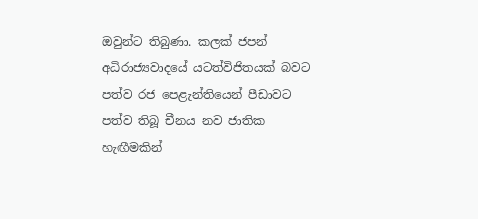ඔවුන්ට තිබුණා. කලක් ජපන් අධිරාජ්‍යවාදයේ යටත්විජිතයක් බවට පත්ව රජ පෙළැන්තියෙන් පීඩාවට පත්ව තිබූ චීනය නව ජාතික හැඟීමකින්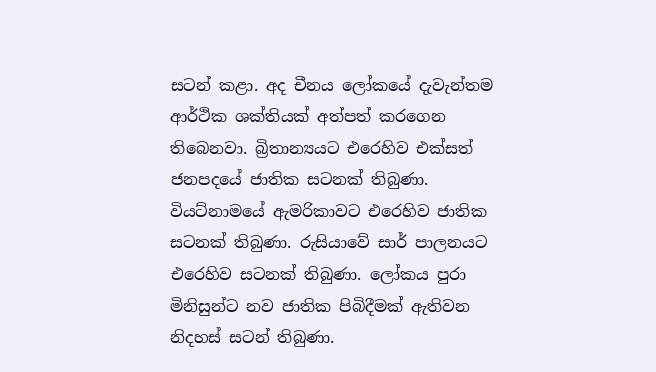සටන් කළා. අද චීනය ලෝකයේ දැවැන්තම ආර්ථික ශක්තියක් අත්පත් කරගෙන තිබෙනවා. බ්‍රිතාන්‍යයට එරෙහිව එක්සත් ජනපදයේ ජාතික සටනක් තිබුණා. වියට්නාමයේ ඇමරිකාවට එරෙහිව ජාතික සටනක් තිබුණා. රුසියාවේ සාර් පාලනයට එරෙහිව සටනක් තිබුණා. ලෝකය පුරා මිනිසුන්ට නව ජාතික පිබිදීමක් ඇතිවන නිදහස් සටන් තිබුණා.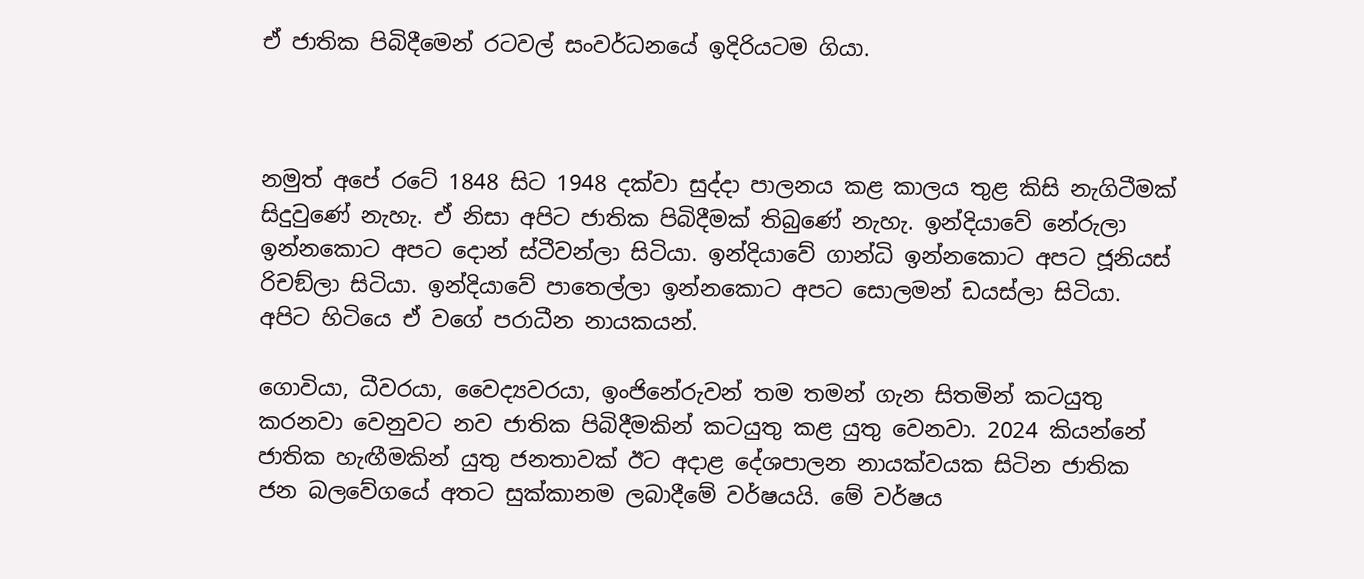ඒ ජාතික පිබිදීමෙන් රටවල් සංවර්ධනයේ ඉදිරියටම ගියා.



නමුත් අපේ රටේ 1848 සිට 1948 දක්වා සුද්දා පාලනය කළ කාලය තුළ කිසි නැගිටීමක් සිදුවුණේ නැහැ. ඒ නිසා අපිට ජාතික පිබිදීමක් තිබුණේ නැහැ. ඉන්දියාවේ නේරුලා ඉන්නකොට අපට දොන් ස්ටීවන්ලා සිටියා. ඉන්දියාවේ ගාන්ධි ඉන්නකොට අපට ජූනියස් රිචඞ්ලා සිටියා. ඉන්දියාවේ පාතෙල්ලා ඉන්නකොට අපට සොලමන් ඩයස්ලා සිටියා. අපිට හිටියෙ ඒ වගේ පරාධීන නායකයන්.

ගොවියා, ධීවරයා, වෛද්‍යවරයා, ඉංජිනේරුවන් තම තමන් ගැන සිතමින් කටයුතු කරනවා වෙනුවට නව ජාතික පිබිදීමකින් කටයුතු කළ යුතු වෙනවා. 2024 කියන්නේ ජාතික හැඟීමකින් යුතු ජනතාවක් ඊට අදාළ දේශපාලන නායක්වයක සිටින ජාතික ජන බලවේගයේ අතට සුක්කානම ලබාදීමේ වර්ෂයයි. මේ වර්ෂය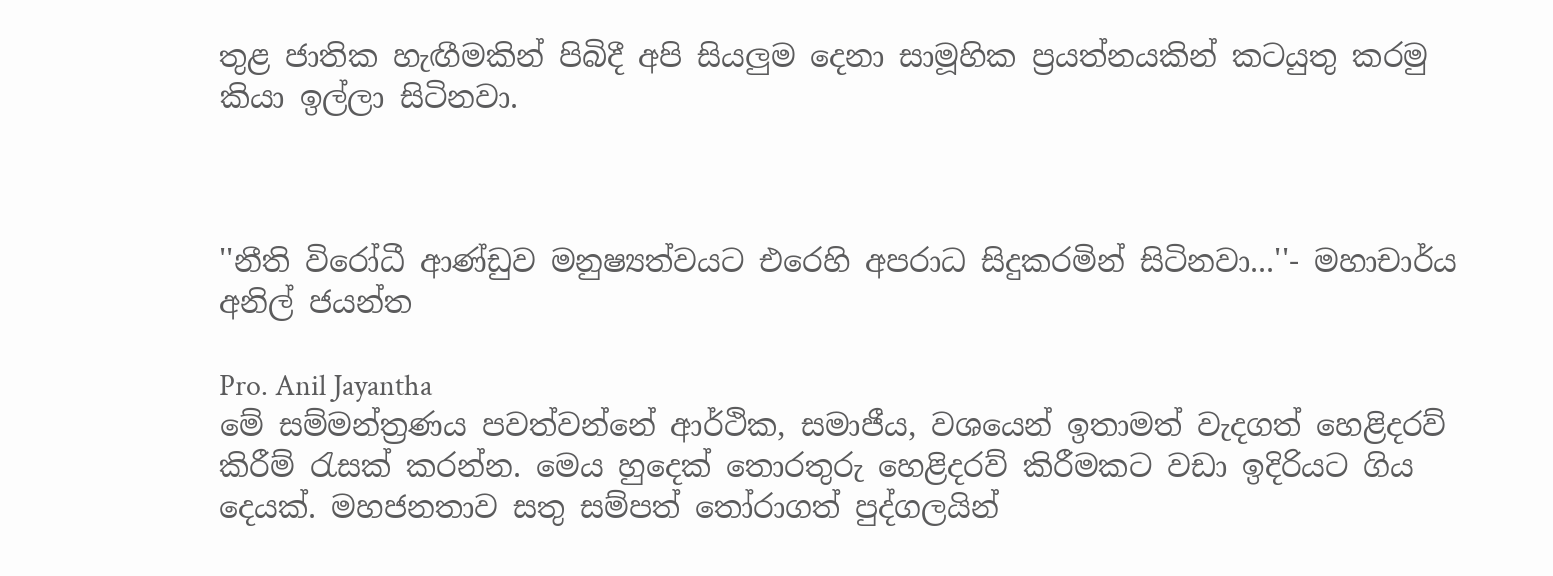තුළ ජාතික හැඟීමකින් පිබිදී අපි සියලුම දෙනා සාමූහික ප්‍රයත්නයකින් කටයුතු කරමු කියා ඉල්ලා සිටිනවා.



''නීති විරෝධී ආණ්ඩුව මනුෂ්‍යත්වයට එරෙහි අපරාධ සිදුකරමින් සිටිනවා...''- මහාචාර්ය අනිල් ජයන්ත

Pro. Anil Jayantha
මේ සම්මන්ත්‍රණය පවත්වන්නේ ආර්ථික, සමාජීය, වශයෙන් ඉතාමත් වැදගත් හෙළිදරව් කිරීම් රැසක් කරන්න. මෙය හුදෙක් තොරතුරු හෙළිදරව් කිරීමකට වඩා ඉදිරියට ගිය දෙයක්. මහජනතාව සතු සම්පත් තෝරාගත් පුද්ගලයින්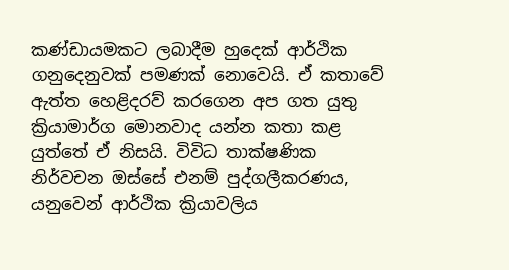කණ්ඩායමකට ලබාදීම හුදෙක් ආර්ථික ගනුදෙනුවක් පමණක් නොවෙයි. ඒ කතාවේ ඇත්ත හෙළිදරව් කරගෙන අප ගත යුතු ක්‍රියාමාර්ග මොනවාද යන්න කතා කළ යුත්තේ ඒ නිසයි. විවිධ තාක්ෂණික නිර්වචන ඔස්සේ එනම් පුද්ගලීකරණය, යනුවෙන් ආර්ථික ක්‍රියාවලිය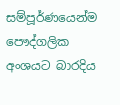සම්පූර්ණයෙන්ම පෞද්ගලික අංශයට බාරදිය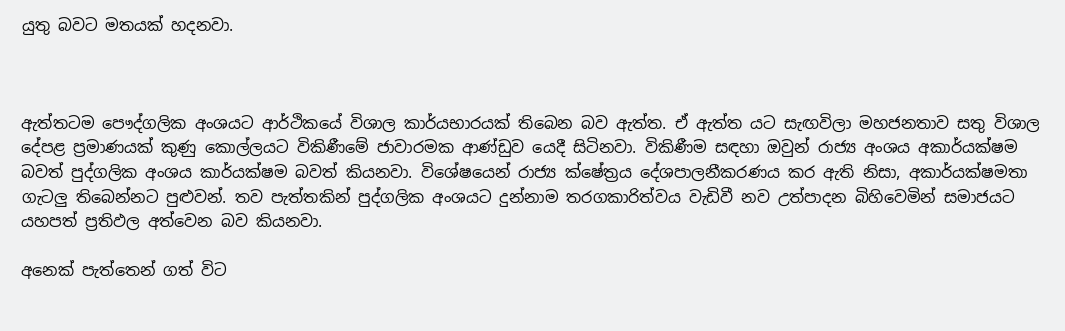යුතු බවට මතයක් හදනවා.



ඇත්තටම පෞද්ගලික අංශයට ආර්ථිකයේ විශාල කාර්යභාරයක් තිබෙන බව ඇත්ත. ඒ ඇත්ත යට සැඟවිලා මහජනතාව සතු විශාල දේපළ ප්‍රමාණයක් කුණු කොල්ලයට විකිණීමේ ජාවාරමක ආණ්ඩුව යෙදී සිටිනවා. විකිණීම සඳහා ඔවුන් රාජ්‍ය අංශය අකාර්යක්ෂම බවත් පුද්ගලික අංශය කාර්යක්ෂම බවත් කියනවා. විශේෂයෙන් රාජ්‍ය ක්ෂේත්‍රය දේශපාලනීකරණය කර ඇති නිසා, අකාර්යක්ෂමතා ගැටලු තිබෙන්නට පුළුවන්. තව පැත්තකින් පුද්ගලික අංශයට දුන්නාම තරගකාරිත්වය වැඩිවී නව උත්පාදන බිහිවෙමින් සමාජයට යහපත් ප්‍රතිඵල අත්වෙන බව කියනවා.

අනෙක් පැත්තෙන් ගත් විට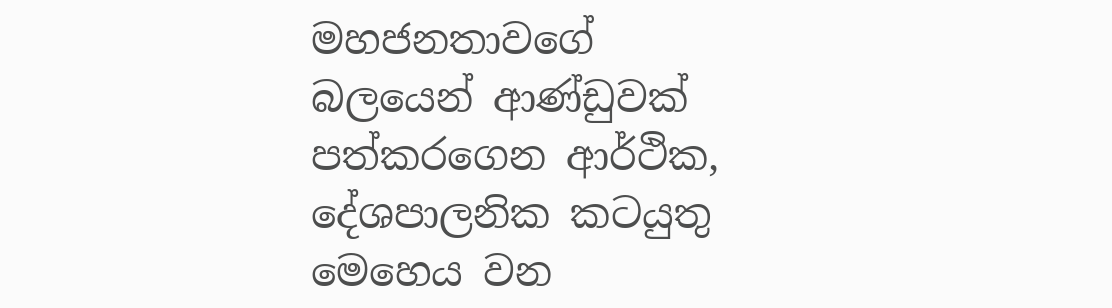මහජනතාවගේ බලයෙන් ආණ්ඩුවක් පත්කරගෙන ආර්ථික, දේශපාලනික කටයුතු මෙහෙය වන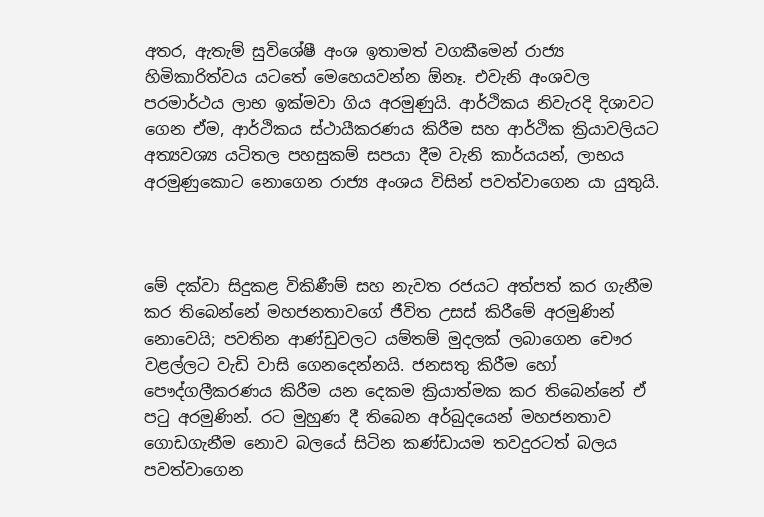අතර, ඇතැම් සුවිශේෂී අංශ ඉතාමත් වගකීමෙන් රාජ්‍ය හිමිකාරිත්වය යටතේ මෙහෙයවන්න ඕනෑ. එවැනි අංශවල පරමාර්ථය ලාභ ඉක්මවා ගිය අරමුණුයි. ආර්ථිකය නිවැරදි දිශාවට ගෙන ඒම, ආර්ථිකය ස්ථායීකරණය කිරීම සහ ආර්ථික ක්‍රියාවලියට අත්‍යවශ්‍ය යටිතල පහසුකම් සපයා දීම වැනි කාර්යයන්, ලාභය අරමුණුකොට නොගෙන රාජ්‍ය අංශය විසින් පවත්වාගෙන යා යුතුයි.



මේ දක්වා සිදුකළ විකිණීම් සහ නැවත රජයට අත්පත් කර ගැනීම කර තිබෙන්නේ මහජනතාවගේ ජීවිත උසස් කිරීමේ අරමුණින් නොවෙයි; පවතින ආණ්ඩුවලට යම්තම් මුදලක් ලබාගෙන චෞර වළල්ලට වැඩි වාසි ගෙනදෙන්නයි. ජනසතු කිරීම හෝ පෞද්ගලීකරණය කිරීම යන දෙකම ක්‍රියාත්මක කර තිබෙන්නේ ඒ පටු අරමුණින්. රට මුහුණ දී තිබෙන අර්බුදයෙන් මහජනතාව ගොඩගැනීම නොව බලයේ සිටින කණ්ඩායම තවදුරටත් බලය පවත්වාගෙන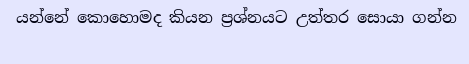යන්නේ කොහොමද කියන ප්‍රශ්නයට උත්තර සොයා ගන්න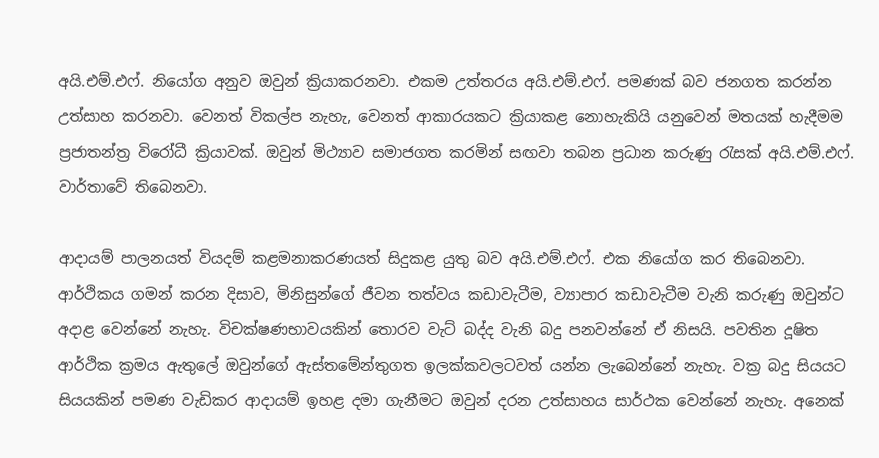අයි.එම්.එෆ්. නියෝග අනුව ඔවුන් ක්‍රියාකරනවා. එකම උත්තරය අයි.එම්.එෆ්. පමණක් බව ජනගත කරන්න උත්සාහ කරනවා. වෙනත් විකල්ප නැහැ, වෙනත් ආකාරයකට ක්‍රියාකළ නොහැකියි යනුවෙන් මතයක් හැදීමම ප්‍රජාතන්ත්‍ර විරෝධී ක්‍රියාවක්. ඔවුන් මිථ්‍යාව සමාජගත කරමින් සඟවා තබන ප්‍රධාන කරුණු රැසක් අයි.එම්.එෆ්. වාර්තාවේ තිබෙනවා.

ආදායම් පාලනයත් වියදම් කළමනාකරණයත් සිදුකළ යුතු බව අයි.එම්.එෆ්. එක නියෝග කර තිබෙනවා. ආර්ථිකය ගමන් කරන දිසාව, මිනිසුන්ගේ ජීවන තත්වය කඩාවැටීම, ව්‍යාපාර කඩාවැටීම වැනි කරුණු ඔවුන්ට අදාළ වෙන්නේ නැහැ. විචක්ෂණභාවයකින් තොරව වැට් බද්ද වැනි බදු පනවන්නේ ඒ නිසයි. පවතින දූෂිත ආර්ථික ක්‍රමය ඇතුලේ ඔවුන්ගේ ඇස්තමේන්තුගත ඉලක්කවලටවත් යන්න ලැබෙන්නේ නැහැ. වක්‍ර බදු සියයට සියයකින් පමණ වැඩිකර ආදායම් ඉහළ දමා ගැනීමට ඔවුන් දරන උත්සාහය සාර්ථක වෙන්නේ නැහැ. අනෙක්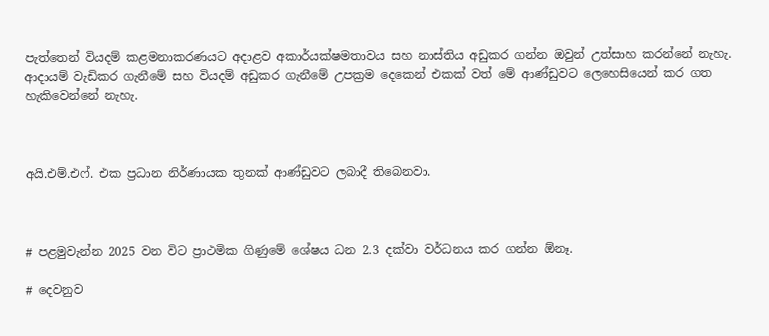පැත්තෙන් වියදම් කළමනාකරණයට අදාළව අකාර්යක්ෂමතාවය සහ නාස්තිය අඩුකර ගන්න ඔවුන් උත්සාහ කරන්නේ නැහැ. ආදායම් වැඩිකර ගැනීමේ සහ වියදම් අඩුකර ගැනීමේ උපක්‍රම දෙකෙන් එකක් වත් මේ ආණ්ඩුවට ලෙහෙසියෙන් කර ගත හැකිවෙන්නේ නැහැ.



අයි.එම්.එෆ්. එක ප්‍රධාන නිර්ණායක තුනක් ආණ්ඩුවට ලබාදී තිබෙනවා.



# පළමුවැන්න 2025 වන විට ප්‍රාථමික ගිණුමේ ශේෂය ධන 2.3 දක්වා වර්ධනය කර ගන්න ඕනෑ.

# දෙවනුව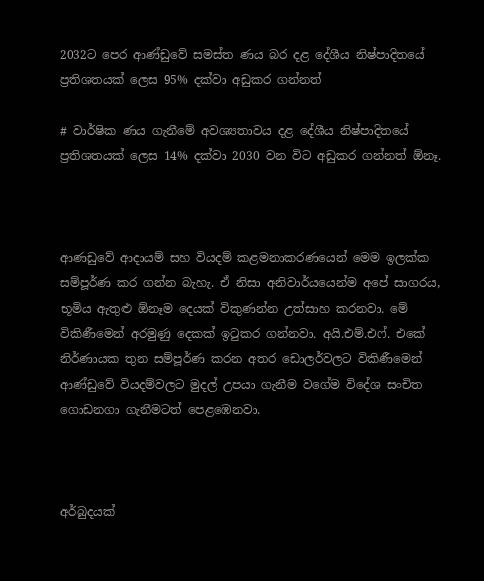2032ට පෙර ආණ්ඩුවේ සමස්ත ණය බර දළ දේශීය නිෂ්පාදිතයේ ප්‍රතිශතයක් ලෙස 95% දක්වා අඩුකර ගන්නත්

# වාර්ෂික ණය ගැනීමේ අවශ්‍යතාවය දළ දේශීය නිෂ්පාදිතයේ ප්‍රතිශතයක් ලෙස 14% දක්වා 2030 වන විට අඩුකර ගන්නත් ඕනෑ.



ආණඩුවේ ආදායම් සහ වියදම් කළමනාකරණයෙන් මෙම ඉලක්ක සම්පූර්ණ කර ගන්න බැහැ. ඒ නිසා අනිවාර්යයෙන්ම අපේ සාගරය, භූමිය ඇතුළු ඕනෑම දෙයක් විකුණන්න උත්සාහ කරනවා. මේ විකිණීමෙන් අරමුණු දෙකක් ඉටුකර ගන්නවා. අයි.එම්.එෆ්. එකේ නිර්ණායක තුන සම්පූර්ණ කරන අතර ඩොලර්වලට විකිණීමෙන් ආණ්ඩුවේ වියදම්වලට මුදල් උපයා ගැනීම වගේම විදේශ සංචිත ගොඩනගා ගැනීමටත් පෙළඹෙනවා.



අර්බුදයක්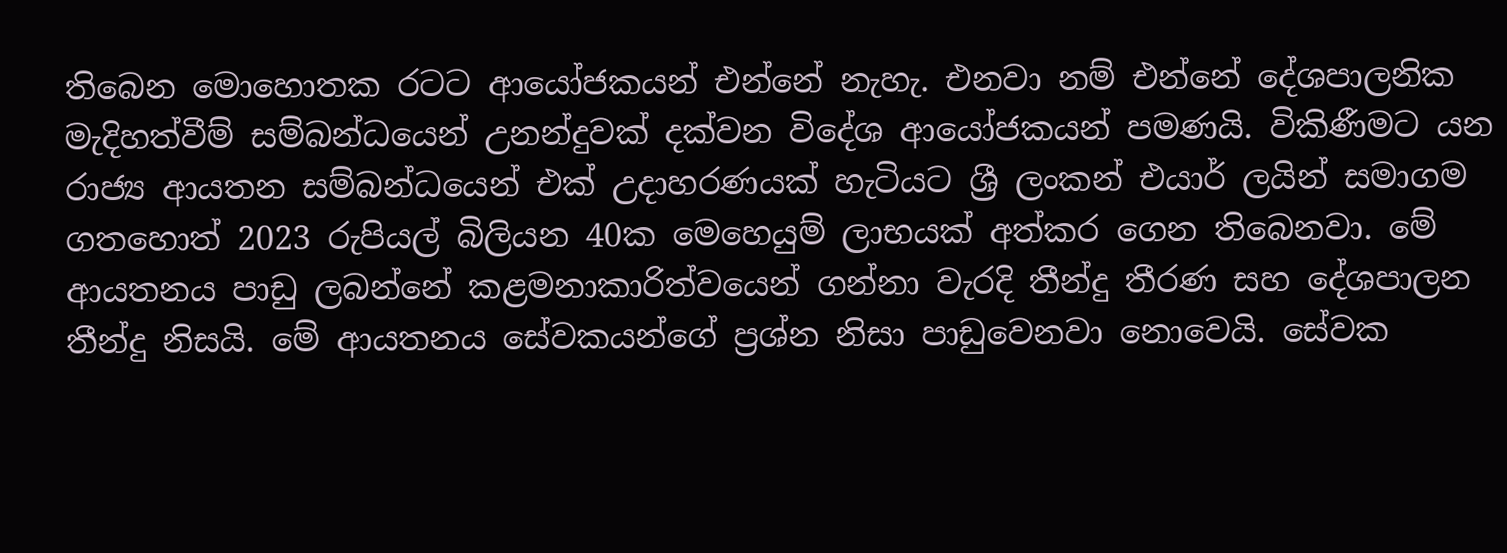තිබෙන මොහොතක රටට ආයෝජකයන් එන්නේ නැහැ. එනවා නම් එන්නේ දේශපාලනික මැදිහත්වීම් සම්බන්ධයෙන් උනන්දුවක් දක්වන විදේශ ආයෝජකයන් පමණයි. විකිණීමට යන රාජ්‍ය ආයතන සම්බන්ධයෙන් එක් උදාහරණයක් හැටියට ශ්‍රී ලංකන් එයාර් ලයින් සමාගම ගතහොත් 2023 රුපියල් බිලියන 40ක මෙහෙයුම් ලාභයක් අත්කර ගෙන තිබෙනවා. මේ ආයතනය පාඩු ලබන්නේ කළමනාකාරිත්වයෙන් ගන්නා වැරදි තීන්දු තීරණ සහ දේශපාලන තීන්දු නිසයි. මේ ආයතනය සේවකයන්ගේ ප්‍රශ්න නිසා පාඩුවෙනවා නොවෙයි. සේවක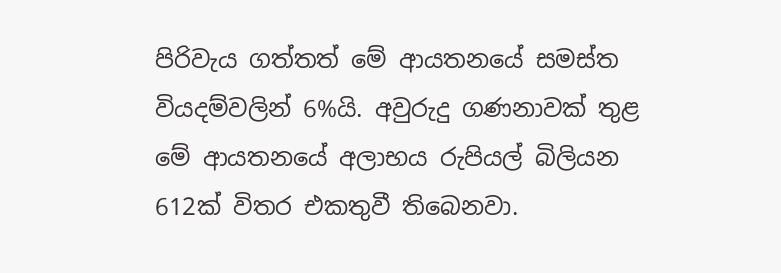පිරිවැය ගත්තත් මේ ආයතනයේ සමස්ත වියදම්වලින් 6%යි. අවුරුදු ගණනාවක් තුළ මේ ආයතනයේ අලාභය රුපියල් බිලියන 612ක් විතර එකතුවී තිබෙනවා.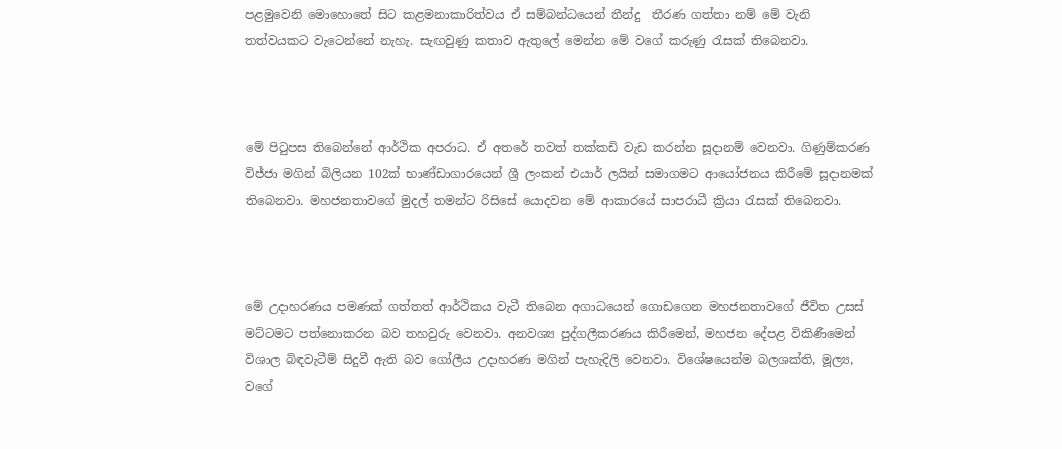පළමුවෙනි මොහොතේ සිට කළමනාකාරිත්වය ඒ සම්බන්ධයෙන් තීන්දු  තීරණ ගත්තා නම් මේ වැනි තත්වයකට වැටෙන්නේ නැහැ. සැඟවුණු කතාව ඇතුලේ මෙන්න මේ වගේ කරුණු රැසක් තිබෙනවා.



මේ පිටුපස තිබෙන්නේ ආර්ථික අපරාධ. ඒ අතරේ තවත් තක්කඩි වැඩ කරන්න සූදානම් වෙනවා. ගිණුම්කරණ විජ්ජා මගින් බිලියන 102ක් භාණ්ඩාගාරයෙන් ශ්‍රී ලංකන් එයාර් ලයින් සමාගමට ආයෝජනය කිරීමේ සූදානමක් තිබෙනවා. මහජනතාවගේ මුදල් තමන්ට රිසිසේ යොදවන මේ ආකාරයේ සාපරාධී ක්‍රියා රැසක් තිබෙනවා.



මේ උදාහරණය පමණක් ගත්තත් ආර්ථිකය වැටී තිබෙන අගාධයෙන් ගොඩගෙන මහජනතාවගේ ජීවිත උසස් මට්ටමට පත්නොකරන බව තහවුරු වෙනවා. අනවශ්‍ය පුද්ගලීකරණය කිරීමෙන්, මහජන දේපළ විකිණීමෙන් විශාල බිඳවැටීම් සිදුවී ඇති බව ගෝලීය උදාහරණ මගින් පැහැදිලි වෙනවා. විශේෂයෙන්ම බලශක්ති, මූල්‍ය, වගේ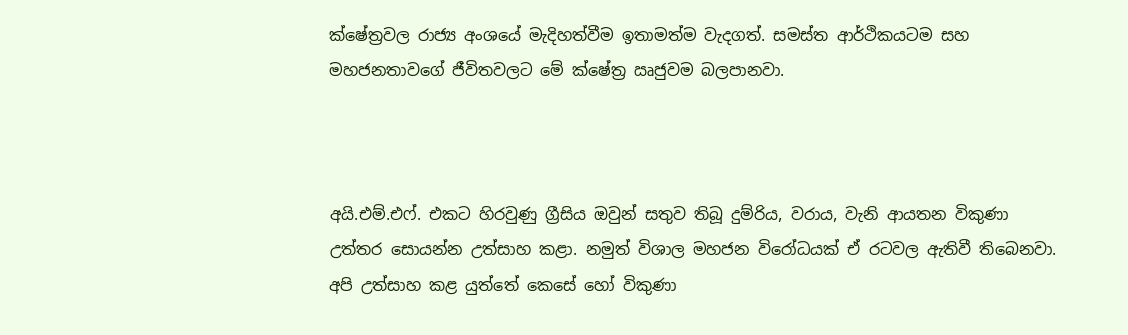ක්ෂේත්‍රවල රාජ්‍ය අංශයේ මැදිහත්වීම ඉතාමත්ම වැදගත්. සමස්ත ආර්ථිකයටම සහ මහජනතාවගේ ජීවිතවලට මේ ක්ෂේත්‍ර ඍජුවම බලපානවා.



අයි.එම්.එෆ්. එකට හිරවුණු ග්‍රීසිය ඔවුන් සතුව තිබූ දුම්රිය, වරාය, වැනි ආයතන විකුණා උත්තර සොයන්න උත්සාහ කළා. නමුත් විශාල මහජන විරෝධයක් ඒ රටවල ඇතිවී තිබෙනවා. අපි උත්සාහ කළ යුත්තේ කෙසේ හෝ විකුණා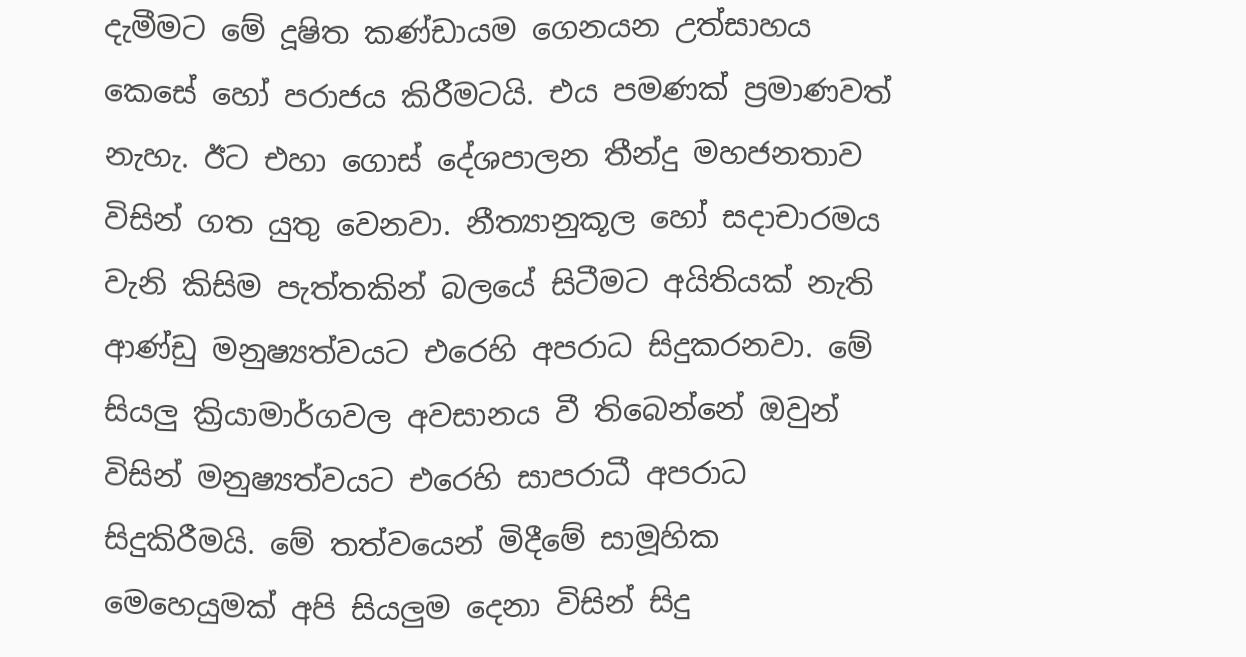දැමීමට මේ දූෂිත කණ්ඩායම ගෙනයන උත්සාහය කෙසේ හෝ පරාජය කිරීමටයි. එය පමණක් ප්‍රමාණවත් නැහැ. ඊට එහා ගොස් දේශපාලන තීන්දු මහජනතාව විසින් ගත යුතු වෙනවා. නීත්‍යානුකූල හෝ සදාචාරමය වැනි කිසිම පැත්තකින් බලයේ සිටීමට අයිතියක් නැති ආණ්ඩු මනුෂ්‍යත්වයට එරෙහි අපරාධ සිදුකරනවා. මේ සියලු ක්‍රියාමාර්ගවල අවසානය වී තිබෙන්නේ ඔවුන් විසින් මනුෂ්‍යත්වයට එරෙහි සාපරාධී අපරාධ සිදුකිරීමයි. මේ තත්වයෙන් මිදීමේ සාමූහික මෙහෙයුමක් අපි සියලුම දෙනා විසින් සිදු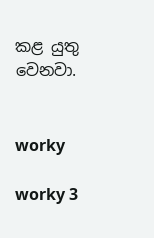කළ යුතු වෙනවා.


worky

worky 3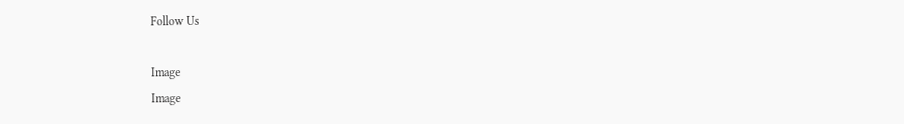Follow Us

Image
Image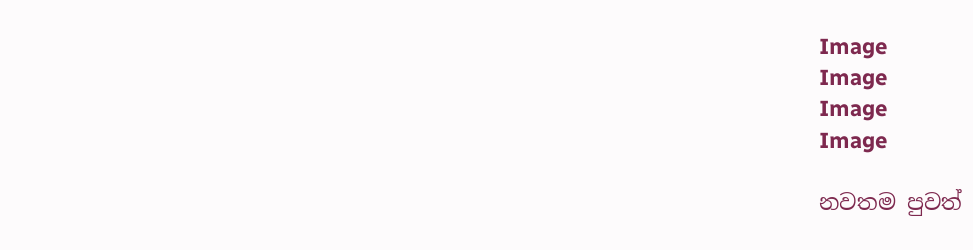Image
Image
Image
Image

නවතම පුවත්